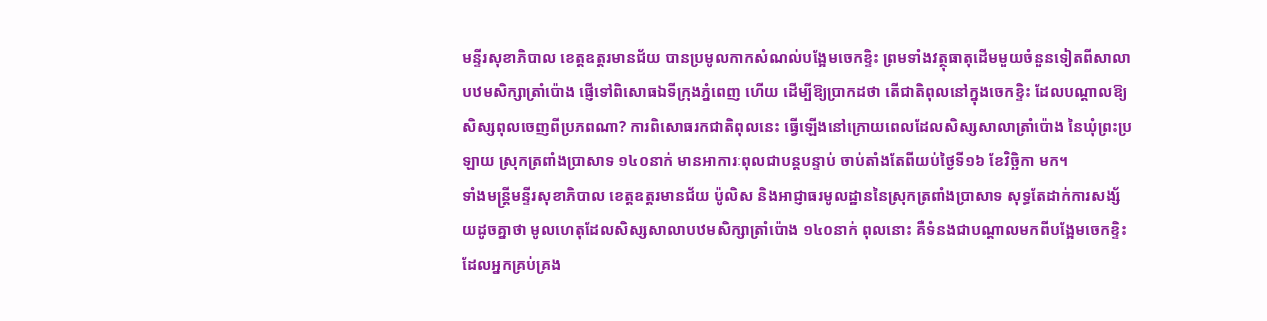មន្ទីរសុខាភិបាល ខេត្តឧត្តរមានជ័យ បានប្រមូលកាកសំណល់បង្អែមចេកខ្ទិះ ព្រមទាំងវត្ថុធាតុដើមមួយចំនួនទៀតពីសាលាបឋមសិក្សាត្រាំប៉ោង ផ្ញើទៅពិសោធឯទីក្រុងភ្នំពេញ ហើយ ដើម្បីឱ្យប្រាកដថា តើជាតិពុលនៅក្នុងចេកខ្ទិះ ដែលបណ្ដាលឱ្យសិស្សពុលចេញពីប្រភពណា? ការពិសោធរកជាតិពុលនេះ ធ្វើឡើងនៅក្រោយពេលដែលសិស្សសាលាត្រាំប៉ោង នៃឃុំព្រះប្រឡាយ ស្រុកត្រពាំងប្រាសាទ ១៤០នាក់ មានអាការៈពុលជាបន្តបន្ទាប់ ចាប់តាំងតែពីយប់ថ្ងៃទី១៦ ខែវិច្ឆិកា មក។
ទាំងមន្ត្រីមន្ទីរសុខាភិបាល ខេត្តឧត្តរមានជ័យ ប៉ូលិស និងអាជ្ញាធរមូលដ្ឋាននៃស្រុកត្រពាំងប្រាសាទ សុទ្ធតែដាក់ការសង្ស័យដូចគ្នាថា មូលហេតុដែលសិស្សសាលាបឋមសិក្សាត្រាំប៉ោង ១៤០នាក់ ពុលនោះ គឺទំនងជាបណ្ដាលមកពីបង្អែមចេកខ្ទិះ ដែលអ្នកគ្រប់គ្រង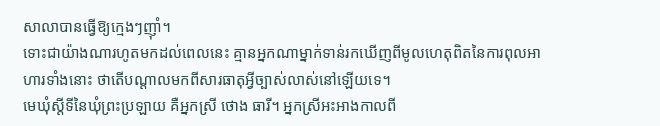សាលាបានធ្វើឱ្យក្មេងៗញ៉ាំ។
ទោះជាយ៉ាងណារហូតមកដល់ពេលនេះ គ្មានអ្នកណាម្នាក់ទាន់រកឃើញពីមូលហេតុពិតនៃការពុលអាហារទាំងនោះ ថាតើបណ្ដាលមកពីសារធាតុអ្វីច្បាស់លាស់នៅឡើយទេ។
មេឃុំស្ដីទីនៃឃុំព្រះប្រឡាយ គឺអ្នកស្រី ថោង ធារី។ អ្នកស្រីអះអាងកាលពី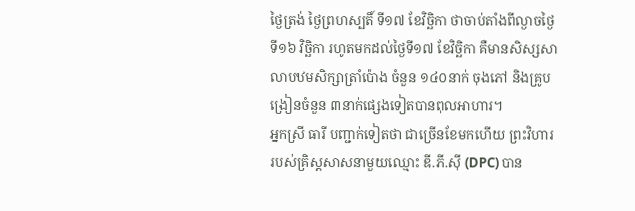ថ្ងៃត្រង់ ថ្ងៃព្រហស្បតិ៍ ទី១៧ ខែវិច្ឆិកា ថាចាប់តាំងពីល្ងាចថ្ងៃទី១៦ វិច្ឆិកា រហូតមកដល់ថ្ងៃទី១៧ ខែវិច្ឆិកា គឺមានសិស្សសាលាបឋមសិក្សាត្រាំប៉ោង ចំនួន ១៤០នាក់ ចុងភៅ និងគ្រូបង្រៀនចំនួន ៣នាក់ផ្សេងទៀតបានពុលអាហារ។
អ្នកស្រី ធារី បញ្ជាក់ទៀតថា ជាច្រើនខែមកហើយ ព្រះវិហាររបស់គ្រិស្តសាសនាមួយឈ្មោះ ឌី.ភី.ស៊ី (DPC) បាន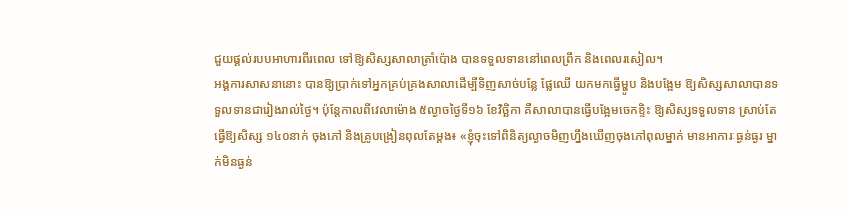ជួយផ្ដល់របបអាហារពីរពេល ទៅឱ្យសិស្សសាលាត្រាំប៉ោង បានទទួលទាននៅពេលព្រឹក និងពេលរសៀល។
អង្គការសាសនានោះ បានឱ្យប្រាក់ទៅអ្នកគ្រប់គ្រងសាលាដើម្បីទិញសាច់បន្លែ ផ្លែឈើ យកមកធ្វើម្ហូប និងបង្អែម ឱ្យសិស្សសាលាបានទទួលទានជារៀងរាល់ថ្ងៃ។ ប៉ុន្តែកាលពីវេលាម៉ោង ៥ល្ងាចថ្ងៃទី១៦ ខែវិច្ឆិកា គឺសាលាបានធ្វើបង្អែមចេកខ្ទិះ ឱ្យសិស្សទទួលទាន ស្រាប់តែធ្វើឱ្យសិស្ស ១៤០នាក់ ចុងភៅ និងគ្រូបង្រៀនពុលតែម្ដង៖ «ខ្ញុំចុះទៅពិនិត្យល្ងាចមិញហ្នឹងឃើញចុងភៅពុលម្នាក់ មានអាការៈធ្ងន់ធ្ងរ ម្នាក់មិនធ្ងន់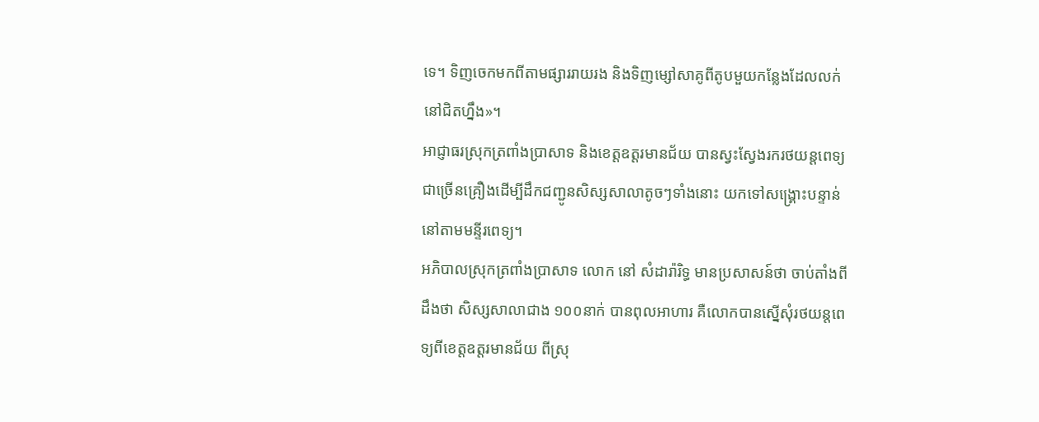ទេ។ ទិញចេកមកពីតាមផ្សាររាយរង និងទិញម្សៅសាគូពីតូបមួយកន្លែងដែលលក់នៅជិតហ្នឹង»។
អាជ្ញាធរស្រុកត្រពាំងប្រាសាទ និងខេត្តឧត្តរមានជ័យ បានស្វះស្វែងរករថយន្តពេទ្យជាច្រើនគ្រឿងដើម្បីដឹកជញ្ជូនសិស្សសាលាតូចៗទាំងនោះ យកទៅសង្គ្រោះបន្ទាន់នៅតាមមន្ទីរពេទ្យ។
អភិបាលស្រុកត្រពាំងប្រាសាទ លោក នៅ សំដារ៉ារិទ្ធ មានប្រសាសន៍ថា ចាប់តាំងពីដឹងថា សិស្សសាលាជាង ១០០នាក់ បានពុលអាហារ គឺលោកបានស្នើសុំរថយន្តពេទ្យពីខេត្តឧត្តរមានជ័យ ពីស្រុ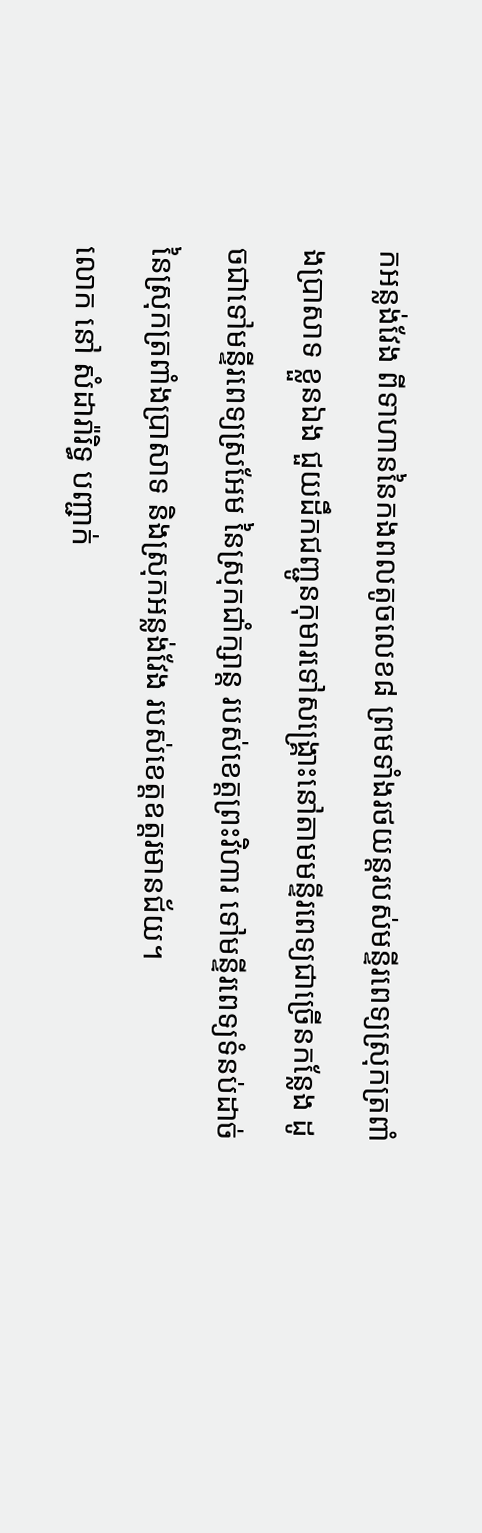កអន្លង់វែង ពីទាហាននៃកងពលតូចលេខ៨ ព្រមទាំងរថយន្តរបស់មន្ទីរពេទ្យស្រុកត្រពាំងប្រាសាទ ខ្លួនឯង ជួយដឹកជញ្ជូនកុមារទៅសង្គ្រោះនៅតាមមន្ទីរពេទ្យជាច្រើនកន្លែង ដូចជាទៅមន្ទីរពេទ្យស្រអែម នៃស្រុកជាំក្សាន្ត របស់ខេត្តព្រះវិហារ ទៅមន្ទីរពេទ្យទំនប់ដាច់នៃស្រុកត្រពាំងប្រាសាទ និងស្រុកអន្លង់វែង របស់ខេត្តឧត្តរមានជ័យ។
លោក នៅ សំដារ៉ារិទ្ធ បញ្ជាក់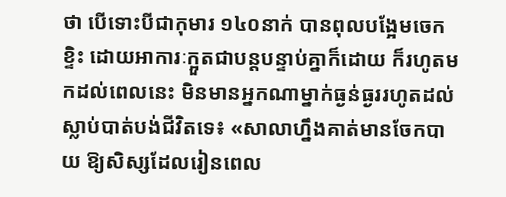ថា បើទោះបីជាកុមារ ១៤០នាក់ បានពុលបង្អែមចេកខ្ទិះ ដោយអាការៈក្អួតជាបន្តបន្ទាប់គ្នាក៏ដោយ ក៏រហូតមកដល់ពេលនេះ មិនមានអ្នកណាម្នាក់ធ្ងន់ធ្ងររហូតដល់ស្លាប់បាត់បង់ជីវិតទេ៖ «សាលាហ្នឹងគាត់មានចែកបាយ ឱ្យសិស្សដែលរៀនពេល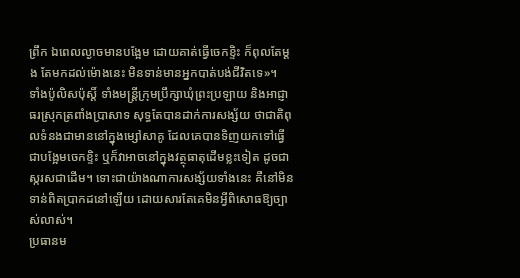ព្រឹក ឯពេលល្ងាចមានបង្អែម ដោយគាត់ធ្វើចេកខ្ទិះ ក៏ពុលតែម្ដង តែមកដល់ម៉ោងនេះ មិនទាន់មានអ្នកបាត់បង់ជីវិតទេ»។
ទាំងប៉ូលិសប៉ុស្តិ៍ ទាំងមន្ត្រីក្រុមប្រឹក្សាឃុំព្រះប្រឡាយ និងអាជ្ញាធរស្រុកត្រពាំងប្រាសាទ សុទ្ធតែបានដាក់ការសង្ស័យ ថាជាតិពុលទំនងជាមាននៅក្នុងម្សៅសាគូ ដែលគេបានទិញយកទៅធ្វើជាបង្អែមចេកខ្ទិះ ឬក៏វាអាចនៅក្នុងវត្ថុធាតុដើមខ្លះទៀត ដូចជាស្ករសជាដើម។ ទោះជាយ៉ាងណាការសង្ស័យទាំងនេះ គឺនៅមិនទាន់ពិតប្រាកដនៅឡើយ ដោយសារតែគេមិនអ្វីពិសោធឱ្យច្បាស់លាស់។
ប្រធានម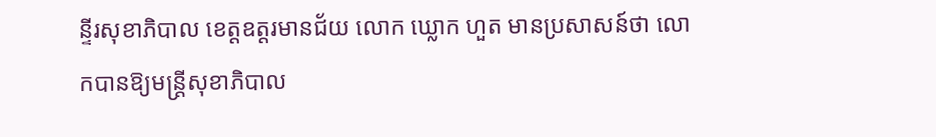ន្ទីរសុខាភិបាល ខេត្តឧត្តរមានជ័យ លោក ឃ្លោក ហួត មានប្រសាសន៍ថា លោកបានឱ្យមន្ត្រីសុខាភិបាល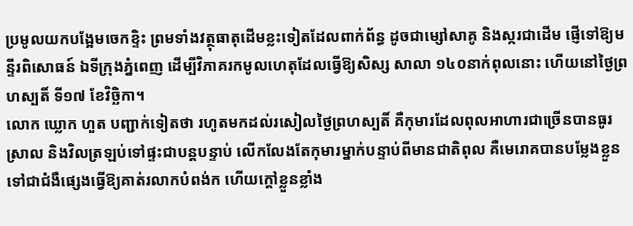ប្រមូលយកបង្អែមចេកខ្ទិះ ព្រមទាំងវត្ថុធាតុដើមខ្លះទៀតដែលពាក់ព័ន្ធ ដូចជាម្សៅសាគូ និងស្ករជាដើម ផ្ញើទៅឱ្យមន្ទីរពិសោធន៍ ឯទីក្រុងភ្នំពេញ ដើម្បីវិភាគរកមូលហេតុដែលធ្វើឱ្យសិស្ស សាលា ១៤០នាក់ពុលនោះ ហើយនៅថ្ងៃព្រហស្បតិ៍ ទី១៧ ខែវិច្ឆិកា។
លោក ឃ្លោក ហួត បញ្ជាក់ទៀតថា រហូតមកដល់រសៀលថ្ងៃព្រហស្បតិ៍ គឺកុមារដែលពុលអាហារជាច្រើនបានធូរស្រាល និងវិលត្រឡប់ទៅផ្ទះជាបន្តបន្ទាប់ លើកលែងតែកុមារម្នាក់បន្ទាប់ពីមានជាតិពុល គឺមេរោគបានបម្លែងខ្លួនទៅជាជំងឺផ្សេងធ្វើឱ្យគាត់រលាកបំពង់ក ហើយក្ដៅខ្លួនខ្លាំង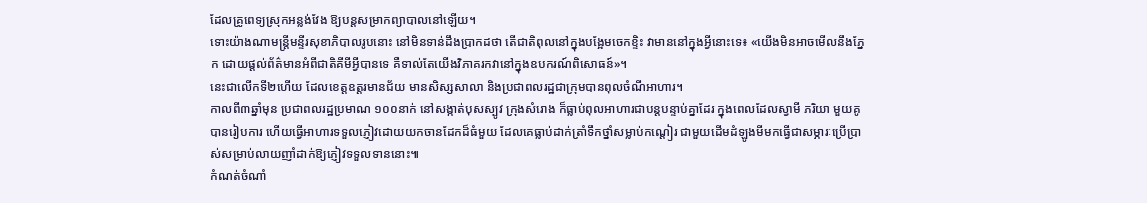ដែលគ្រូពេទ្យស្រុកអន្លង់វែង ឱ្យបន្តសម្រាកព្យាបាលនៅឡើយ។
ទោះយ៉ាងណាមន្ត្រីមន្ទីរសុខាភិបាលរូបនោះ នៅមិនទាន់ដឹងប្រាកដថា តើជាតិពុលនៅក្នុងបង្អែមចេកខ្ទិះ វាមាននៅក្នុងអ្វីនោះទេ៖ «យើងមិនអាចមើលនឹងភ្នែក ដោយផ្ដល់ព័ត៌មានអំពីជាតិគីមីអ្វីបានទេ គឺទាល់តែយើងវិភាគរកវានៅក្នុងឧបករណ៍ពិសោធន៍»។
នេះជាលើកទី២ហើយ ដែលខេត្តឧត្តរមានជ័យ មានសិស្សសាលា និងប្រជាពលរដ្ឋជាក្រុមបានពុលចំណីអាហារ។
កាលពី៣ឆ្នាំមុន ប្រជាពលរដ្ឋប្រមាណ ១០០នាក់ នៅសង្កាត់បុសស្បូវ ក្រុងសំរោង ក៏ធ្លាប់ពុលអាហារជាបន្តបន្ទាប់គ្នាដែរ ក្នុងពេលដែលស្វាមី ភរិយា មួយគូបានរៀបការ ហើយធ្វើអាហារទទួលភ្ញៀវដោយយកចានដែកដ៏ធំមួយ ដែលគេធ្លាប់ដាក់ត្រាំទឹកថ្នាំសម្លាប់កណ្ដៀរ ជាមួយដើមដំឡូងមីមកធ្វើជាសម្ភារៈប្រើប្រាស់សម្រាប់លាយញាំដាក់ឱ្យភ្ញៀវទទួលទាននោះ៕
កំណត់ចំណាំ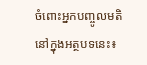ចំពោះអ្នកបញ្ចូលមតិនៅក្នុងអត្ថបទនេះ៖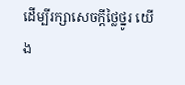ដើម្បីរក្សាសេចក្ដីថ្លៃថ្នូរ យើង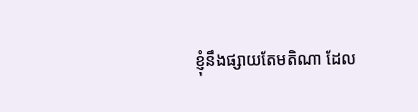ខ្ញុំនឹងផ្សាយតែមតិណា ដែល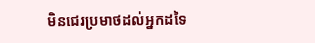មិនជេរប្រមាថដល់អ្នកដទៃ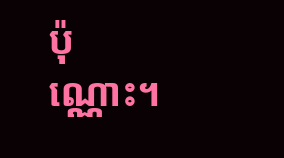ប៉ុណ្ណោះ។